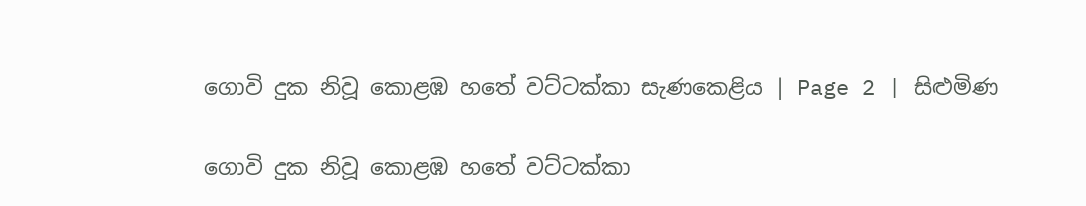ගොවි දුක නිවූ කොළඹ හතේ වට්ටක්කා සැණකෙළිය | Page 2 | සිළුමිණ

ගොවි දුක නිවූ කොළඹ හතේ වට්ටක්කා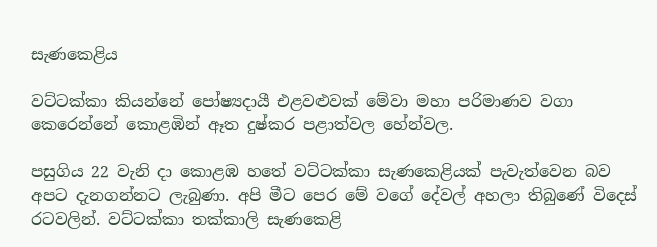සැණකෙළිය

වට්ටක්කා කියන්නේ පෝෂ්‍යදායී එළවළුවක් මේවා මහා පරිමාණව වගා කෙරෙන්නේ කොළඹින් ඈත දුෂ්කර පළාත්වල හේන්වල.

පසුගිය 22 වැනි දා කොළඹ හතේ වට්ටක්කා සැණකෙළියක් පැවැත්වෙන බව අපට දැනගන්නට ලැබුණා. අපි මීට පෙර මේ වගේ දේවල් අහලා තිබුණේ විදෙස් රටවලින්. වට්ටක්කා තක්කාලි සැණකෙළි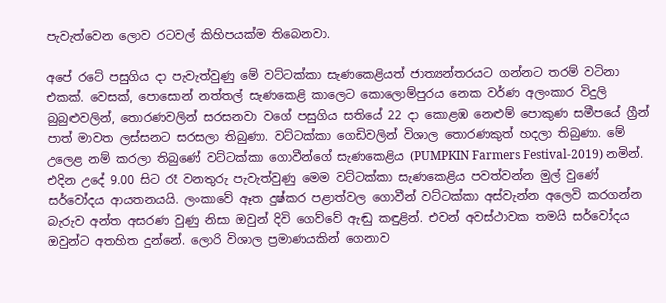පැවැත්වෙන ලොව රටවල් කිහිපයක්ම තිබෙනවා.

අපේ රටේ පසුගිය දා පැවැත්වුණු මේ වට්ටක්කා සැණකෙළියත් ජාත්‍යන්තරයට ගන්නට තරම් වටිනා එකක්. වෙසක්, පොසොන් නත්තල් සැණකෙළි කාලෙට කොලොම්පුරය නෙක වර්ණ අලංකාර විදුලි බුබුළුවලින්, තොරණවලින් සරසනවා වගේ පසුගිය සතියේ 22 දා කොළඹ නෙළුම් පොකුණ සමීපයේ ග්‍රීන් පාත් මාවත ලස්සනට සරසලා තිබුණා. වට්ටක්කා ගෙඩිවලින් විශාල තොරණකුත් හදලා තිබුණා. මේ උලෙළ නම් කරලා තිබුණේ වට්ටක්කා ගොවීන්ගේ සැණකෙළිය (PUMPKIN Farmers Festival-2019) නමින්. එදින උදේ 9.00 සිට රෑ වනතුරු පැවැත්වුණු මෙම වට්ටක්කා සැණකෙළිය පවත්වන්න මුල් වුණේ සර්වෝදය ආයතනයයි. ලංකාවේ ඈත දුෂ්කර පළාත්වල ගොවීන් වට්ටක්කා අස්වැන්න අලෙවි කරගන්න බැරුව අන්ත අසරණ වුණු නිසා ඔවුන් දිවි ගෙව්වේ ඇඬු කඳුළින්. එවන් අවස්ථාවක තමයි සර්වෝදය ඔවුන්ට අතහිත දුන්නේ. ලොරි විශාල ප්‍රමාණයකින් ගෙනාව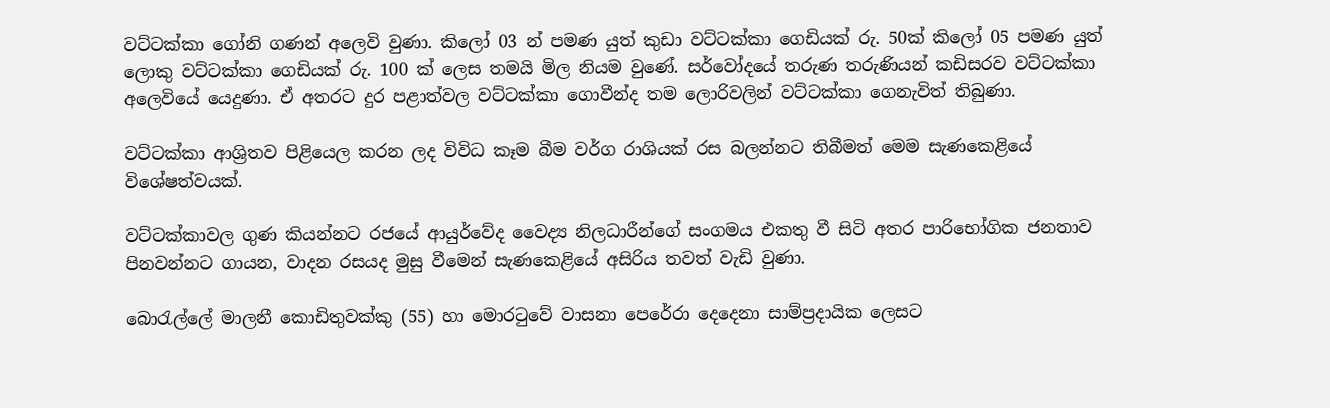වට්ටක්කා ගෝනි ගණන් අලෙවි වුණා. කිලෝ 03 න් පමණ යුත් කුඩා වට්ටක්කා ගෙඩියක් රු. 50ක් කිලෝ 05 පමණ යුත් ලොකු වට්ටක්කා ගෙඩියක් රු. 100 ක් ලෙස තමයි මිල නියම වුණේ. සර්වෝදයේ තරුණ තරුණියන් කඩිසරව වට්ටක්කා අලෙවියේ යෙදුණා. ඒ අතරට දුර පළාත්වල වට්ටක්කා ගොවීන්ද තම ලොරිවලින් වට්ටක්කා ගෙනැවිත් තිබුණා.

වට්ටක්කා ආශ්‍රිතව පිළියෙල කරන ලද විවිධ කෑම බීම වර්ග රාශියක් රස බලන්නට තිබීමත් මෙම සැණකෙළියේ විශේෂත්වයක්.

වට්ටක්කාවල ගුණ කියන්නට රජයේ ආයුර්වේද වෛද්‍ය නිලධාරීන්ගේ සංගමය එකතු වී සිටි අතර පාරිභෝගික ජනතාව පිනවන්නට ගායන, වාදන රසයද මුසු වීමෙන් සැණකෙළියේ අසිරිය තවත් වැඩි වුණා.

බො‍රැල්ලේ මාලනී කොඩිතුවක්කු (55) හා මොරටුවේ වාසනා පෙරේරා දෙදෙනා සාම්ප්‍රදායික ලෙසට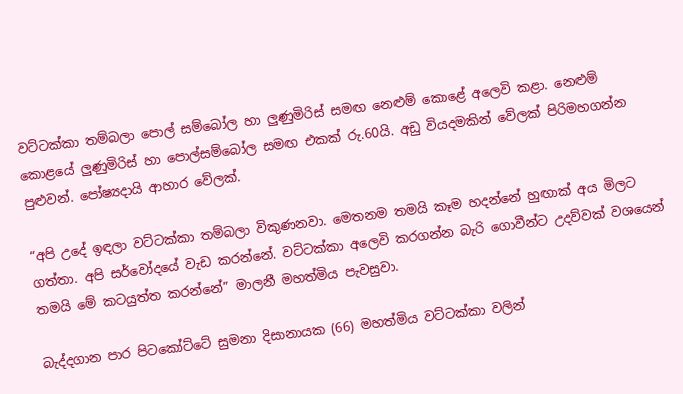වට්ටක්කා තම්බලා පොල් සම්බෝල හා ලුණුමිරිස් සමඟ නෙළුම් කොළේ අලෙවි කළා. නෙළුම් කොළයේ ලුණුමිරිස් හා පොල්සම්බෝල සමඟ එකක් රු.60යි. අඩු වියදමකින් වේලක් පිරිමහගන්න පුළුවන්. පෝෂ්‍යදායි ආහාර වේලක්.

“අපි උදේ ඉඳලා වට්ටක්කා තම්බලා විකුණනවා. මෙතනම තමයි කෑම හදන්නේ හුඟාක් අය මිලට ගත්තා. අපි සර්වෝදයේ වැඩ කරන්නේ. වට්ටක්කා අලෙවි කරගන්න බැරි ගොවීන්ට උදව්වක් වශයෙන් තමයි මේ කටයුත්ත කරන්නේ” මාලනී මහත්මිය පැවසුවා.

බැද්දගාන පාර පිටකෝට්ටේ සුමනා දිසානායක (66) මහත්මිය වට්ටක්කා වලින්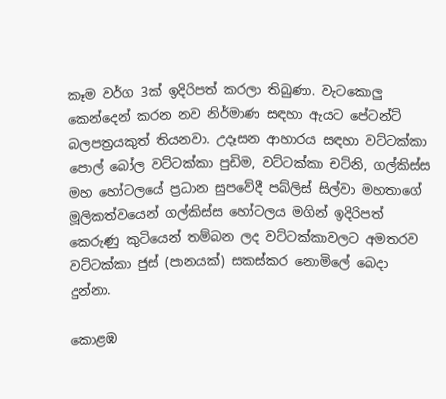කෑම වර්ග 3ක් ඉදිරිපත් කරලා තිබුණා. වැටකොලු කෙන්දෙන් කරන නව නිර්මාණ සඳහා ඇයට පේටන්ට් බලපත්‍රයකුත් තියනවා. උදෑසන ආහාරය සඳහා වට්ටක්කා පොල් බෝල වට්ටක්කා පුඩිම, වට්ටක්කා චට්නි, ගල්කිස්ස මහ හෝටලයේ ප්‍රධාන සුපවේදී පබ්ලිස් සිල්වා මහතාගේ මූලිකත්වයෙන් ගල්කිස්ස හෝටලය මගින් ඉදිරිපත් කෙරුණු කුටියෙන් තම්බන ලද වට්ටක්කාවලට අමතරව වට්ටක්කා ජුස් (පානයක්) සකස්කර නොමිලේ බෙදා දුන්නා.

කොළඹ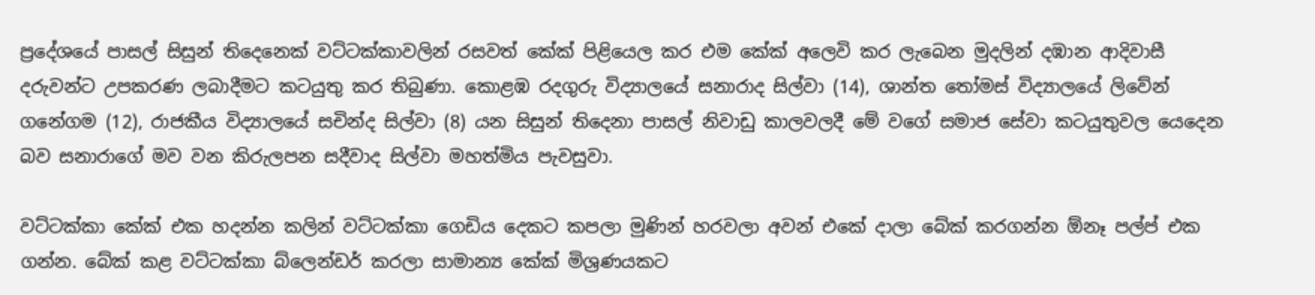ප්‍රදේශයේ පාසල් සිසුන් තිදෙනෙක් වට්ටක්කාවලින් රසවත් කේක් පිළියෙල කර එම කේක් අලෙවි කර ලැබෙන මුදලින් දඹාන ආදිවාසී දරුවන්ට උපකරණ ලබාදීමට කටයුතු කර තිබුණා. කොළඹ රදගුරු විද්‍යාලයේ සනාරාද සිල්වා (14), ශාන්ත තෝමස් විද්‍යාලයේ ලිවේන් ගනේගම (12), රාජකීය විද්‍යාලයේ සචින්ද සිල්වා (8) යන සිසුන් තිදෙනා පාසල් නිවාඩු කාලවලදී මේ වගේ සමාජ සේවා කටයුතුවල යෙදෙන බව සනාරාගේ මව වන කිරුලපන සදීවාද සිල්වා මහත්මිය පැවසුවා.

වට්ටක්කා කේක් එක හදන්න කලින් වට්ටක්කා ගෙඩිය දෙකට කපලා මුණින් හරවලා අවන් එකේ දාලා බේක් කරගන්න ඕනෑ පල්ප් එක ගන්න. බේක් කළ වට්ටක්කා බ්ලෙන්ඩර් කරලා සාමාන්‍ය කේක් මිශ්‍රණයකට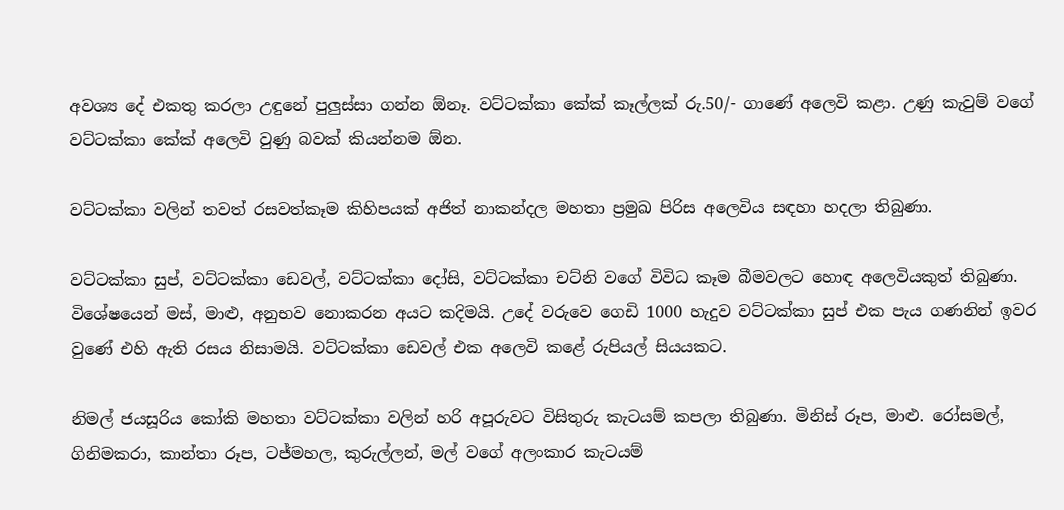අවශ්‍ය දේ එකතු කරලා උඳුනේ පුලුස්සා ගන්න ඕනෑ. වට්ටක්කා කේක් කෑල්ලක් රු.50/- ගාණේ අලෙවි කළා. උණු කැවුම් වගේ වට්ටක්කා කේක් අලෙවි වුණු බවක් කියන්නම ඕන.

වට්ටක්කා වලින් තවත් රසවත්කෑම කිහිපයක් අජිත් නාකන්දල මහතා ප්‍රමුඛ පිරිස අලෙවිය සඳහා හදලා තිබුණා.

වට්ටක්කා සුප්, වට්ටක්කා ඩෙවල්, වට්ටක්කා දෝසි, වට්ටක්කා චට්නි වගේ විවිධ කෑම බීමවලට හොඳ අලෙවියකුත් තිබුණා. විශේෂයෙන් මස්, මාළු, අනුභව නොකරන අයට කදිමයි. උදේ වරුවෙ ගෙඩි 1000 හැදුව වට්ටක්කා සුප් එක පැය ගණනින් ඉවර වුණේ එහි ඇති රසය නිසාමයි. වට්ටක්කා ඩෙවල් එක අලෙවි කළේ රුපියල් සියයකට.

නිමල් ජයසූරිය කෝකි මහතා වට්ටක්කා වලින් හරි අපූරුවට විසිතුරු කැටයම් කපලා තිබුණා. මිනිස් රූප, මාළු. රෝසමල්, ගිනිමකරා, කාන්තා රූප, ටජ්මහල, කුරුල්ලන්, මල් වගේ අලංකාර කැටයම්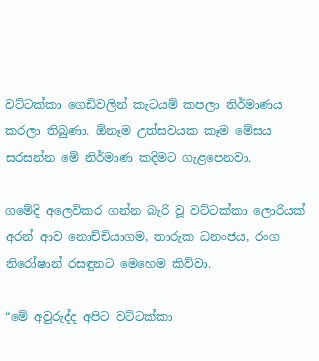වට්ටක්කා ගෙඩිවලින් කැටයම් කපලා නිර්මාණය කරලා තිබුණා. ඕනෑම උත්සවයක කෑම මේසය සරසන්න මේ නිර්මාණ කදිමට ගැළපෙනවා.

ගමේදි අලෙවිකර ගන්න බැරි වූ වට්ටක්කා ලොරියක් අරන් ආව නොච්චියාගම, තාරුක ධනංජය, රංග නිරෝෂාන් රසඳුනට මෙහෙම කිව්වා.

“මේ අවුරුද්ද අපිට වට්ටක්කා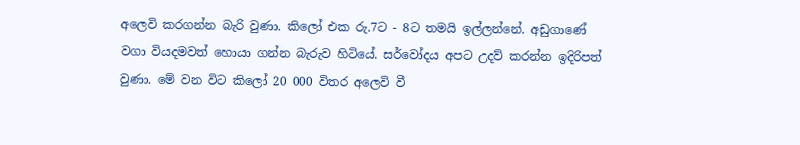අලෙවි කරගන්න බැරි වුණා. කිලෝ එක රු.7ට - 8ට තමයි ඉල්ලන්නේ. අඩුගාණේ වගා වියදමවත් හොයා ගන්න බැරුව හිටියේ. සර්වෝදය අපට උදව් කරන්න ඉදිරිපත් වුණා. මේ වන විට කිලෝ 20 000 විතර අලෙවි වී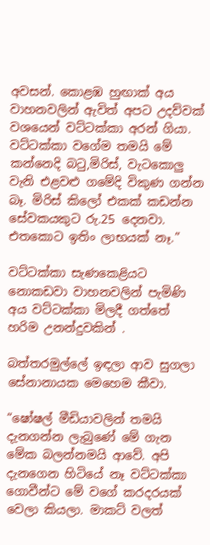අවසන්. කොළඹ හුඟාක් අය වාහනවලින් ඇවිත් අපට උදව්වක් වශයෙන් වට්ටක්කා අරන් ගියා. වට්ටක්කා වගේම තමයි මේ කන්නෙදි බටු,මිරිස්, වැටකොලු වැනි එළවළු ගමේදි විකුණ ගන්න බෑ. මිරිස් කිලෝ එකක් කඩන්න සේවකයකුට රු.25 දෙනවා. එතකොට ඉතිං ලාභයක් නෑ.”

වට්ටක්කා සැණකෙළියට නොකඩවා වාහනවලින් පැමිණි අය වට්ටක්කා මිලදී ගත්තේ හරිම උනන්දුවකින් .

බත්තරමුල්ලේ ඉඳලා ආව සුගලා සේනානායක මෙහෙම කීවා.

“ෂෝෂල් මීඩියාවලින් තමයි දැනගන්න ලැබුණේ මේ ගැන මේක බලන්නමයි ආවේ. අපි දැනගෙන හිටියේ නෑ වට්ටක්කා ගොවීන්ට මේ වගේ කරදරයක් වෙලා කියලා. මාකට් වලත්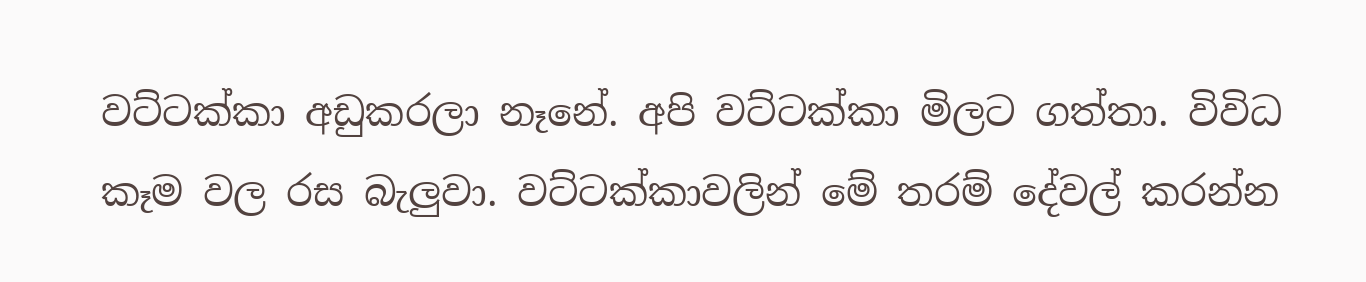වට්ටක්කා අඩුකරලා නෑනේ. අපි වට්ටක්කා මිලට ගත්තා. විවිධ කෑම වල රස බැලුවා. වට්ටක්කාවලින් මේ තරම් දේවල් කරන්න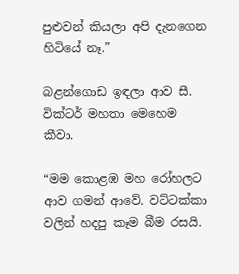පුළුවන් කියලා අපි දැනගෙන හිටියේ නෑ.”

බළන්ගොඩ ඉඳලා ආව සී. වික්ටර් මහතා මෙහෙම කීවා.

“මම කොළඹ මහ රෝහලට ආව ගමන් ආවේ. වට්ටක්කා වලින් හදපු කෑම බීම රසයි.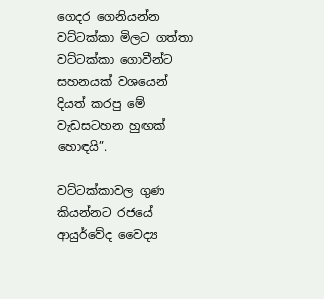ගෙදර ගෙනියන්න වට්ටක්කා මිලට ගත්තා වට්ටක්කා ගොවීන්ට සහනයක් වශයෙන් දියත් කරපු මේ වැඩසටහන හුඟක් හොඳයි”.

වට්ටක්කාවල ගුණ කියන්නට රජයේ ආයුර්වේද වෛද්‍ය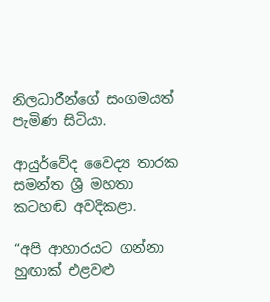නිලධාරීන්ගේ සංගමයත් පැමිණ සිටියා.

ආයුර්වේද වෛද්‍ය තාරක සමන්ත ශ්‍රී මහතා කටහඬ අවදිකළා.

“අපි ආහාරයට ගන්නා හුඟාක් එළවළු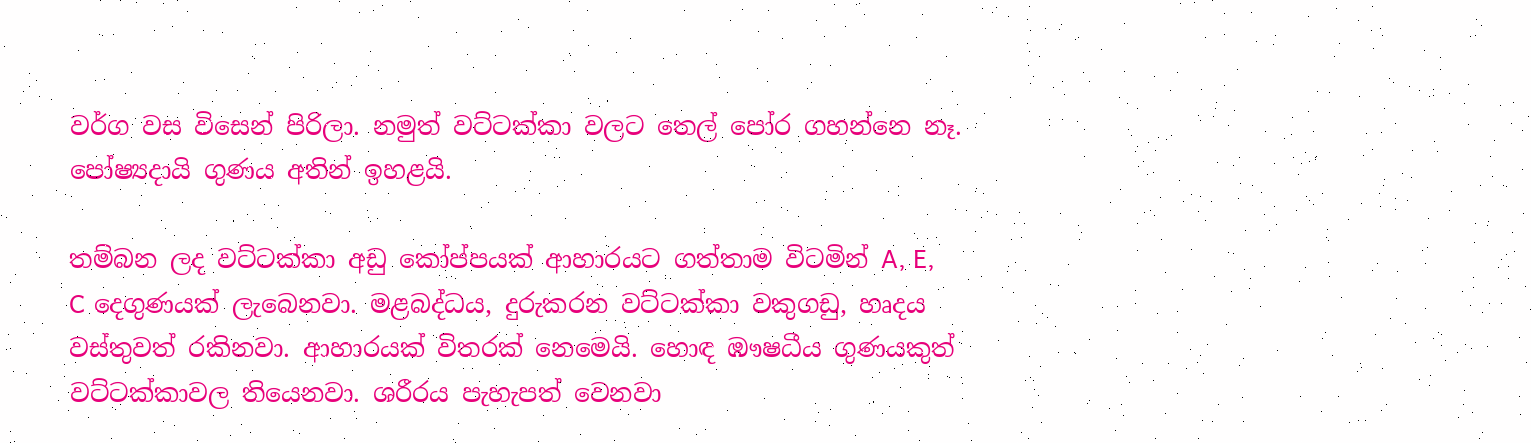වර්ග වස විසෙන් පිරිලා. නමුත් වට්ටක්කා වලට තෙල් පෝර ගහන්නෙ නෑ. පෝෂ්‍යදායි ගුණය අතින් ඉහළයි.

තම්බන ලද වට්ටක්කා අඩු කෝප්පයක් ආහාරයට ගත්තාම විටමින් A, E, C දෙගුණයක් ලැබෙනවා. මළබද්ධය, දුරුකරන වට්ටක්කා වකුගඩු, හෘදය වස්තුවත් රකිනවා. ආහාරයක් විතරක් නෙමෙයි. හොඳ ඹෟෂධීය ගුණයකුත් වට්ටක්කාවල තියෙනවා. ශරීරය පැහැපත් වෙනවා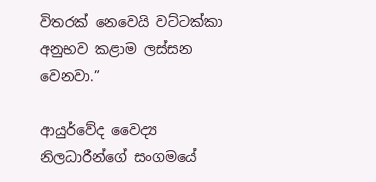විතරක් නෙවෙයි වට්ටක්කා අනුභව කළාම ලස්සන වෙනවා.”

ආයුර්වේද වෛද්‍ය නිලධාරීන්ගේ සංගමයේ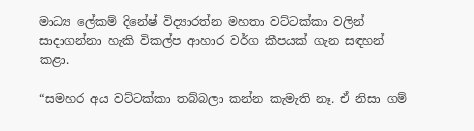මාධ්‍ය ලේකම් දිනේෂ් විද්‍යාරත්න මහතා වට්ටක්කා වලින් සාදාගන්නා හැකි විකල්ප ආහාර වර්ග කීපයක් ගැන සඳහන් කළා.

“සමහර අය වට්ටක්කා තබ්බලා කන්න කැමැති නෑ. ඒ නිසා ගම්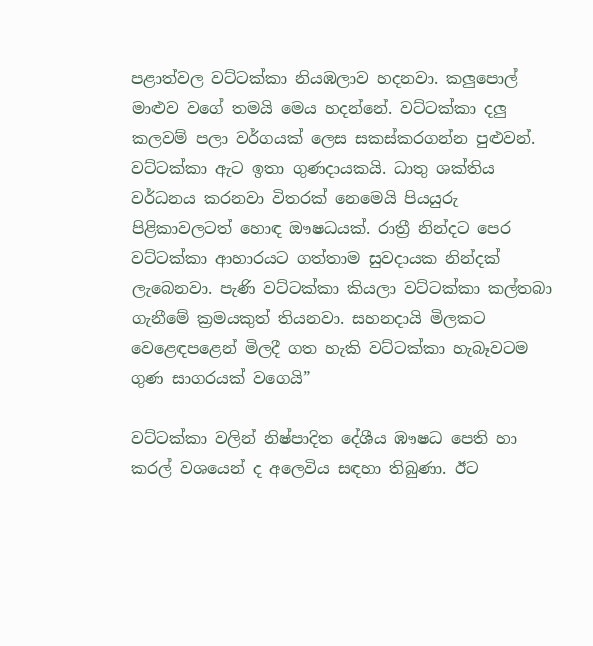පළාත්වල වට්ටක්කා නියඹලාව හදනවා. කලුපොල් මාළුව වගේ තමයි මෙය හදන්නේ. වට්ටක්කා දලු කලවම් පලා වර්ගයක් ලෙස සකස්කරගන්න පුළුවන්. වට්ටක්කා ඇට ඉතා ගුණදායකයි. ධාතු ශක්තිය වර්ධනය කරනවා විතරක් නෙමෙයි පියයුරු පිළිකාවලටත් හොඳ ඖෂධයක්. රාත්‍රී නින්දට පෙර වට්ටක්කා ආහාරයට ගත්තාම සුවදායක නින්දක් ලැබෙනවා. පැණි වට්ටක්කා කියලා වට්ටක්කා කල්තබා ගැනීමේ ක්‍රමයකුත් තියනවා. සහනදායි මිලකට වෙළෙඳපළෙන් මිලදී ගත හැකි වට්ටක්කා හැබෑවටම ගුණ සාගරයක් වගෙයි”

වට්ටක්කා වලින් නිෂ්පාදිත දේශීය ඹෟෂධ පෙති හා කරල් වශයෙන් ද අලෙවිය සඳහා තිබුණා. ඊට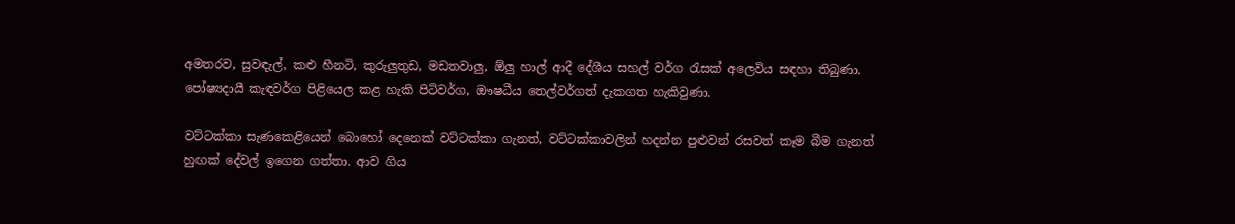අමතරව, සුවඳැල්, කළු හීනටි, කුරුලුතුඩ, මඩතවාලු, ඕලු හාල් ආදී දේශීය සහල් වර්ග රැසක් අලෙවිය සඳහා තිබුණා. පෝෂ්‍යදායී කැඳවර්ග පිළියෙල කළ හැකි පිටිවර්ග, ඖෂධීය තෙල්වර්ගත් දැකගත හැකිවුණා.

වට්ටක්කා සැණකෙළියෙන් බොහෝ දෙනෙක් වට්ටක්කා ගැනත්, වට්ටක්කාවලින් හදන්න පුළුවන් රසවත් කෑම බීම ගැනත් හුඟක් දේවල් ඉගෙන ගත්තා. ආව ගිය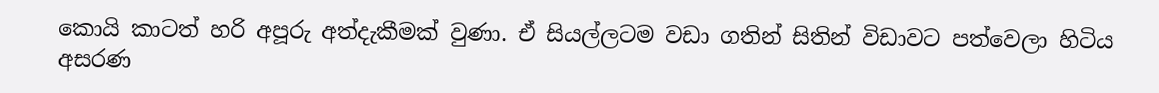කොයි කාටත් හරි අපූරු අත්දැකීමක් වුණා. ඒ සියල්ලටම වඩා ගතින් සිතින් විඩාවට පත්වෙලා හිටිය අසරණ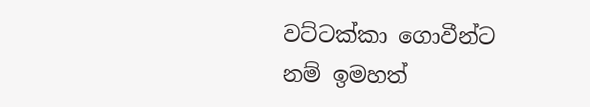වට්ටක්කා ගොවීන්ට නම් ඉමහත්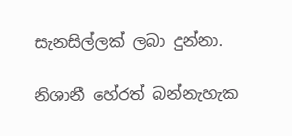සැනසිල්ලක් ලබා දුන්නා.

නිශානී හේරත් බන්නැහැක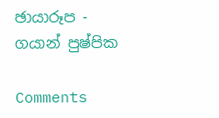ඡායාරූප - ගයාන් පුෂ්පික

Comments